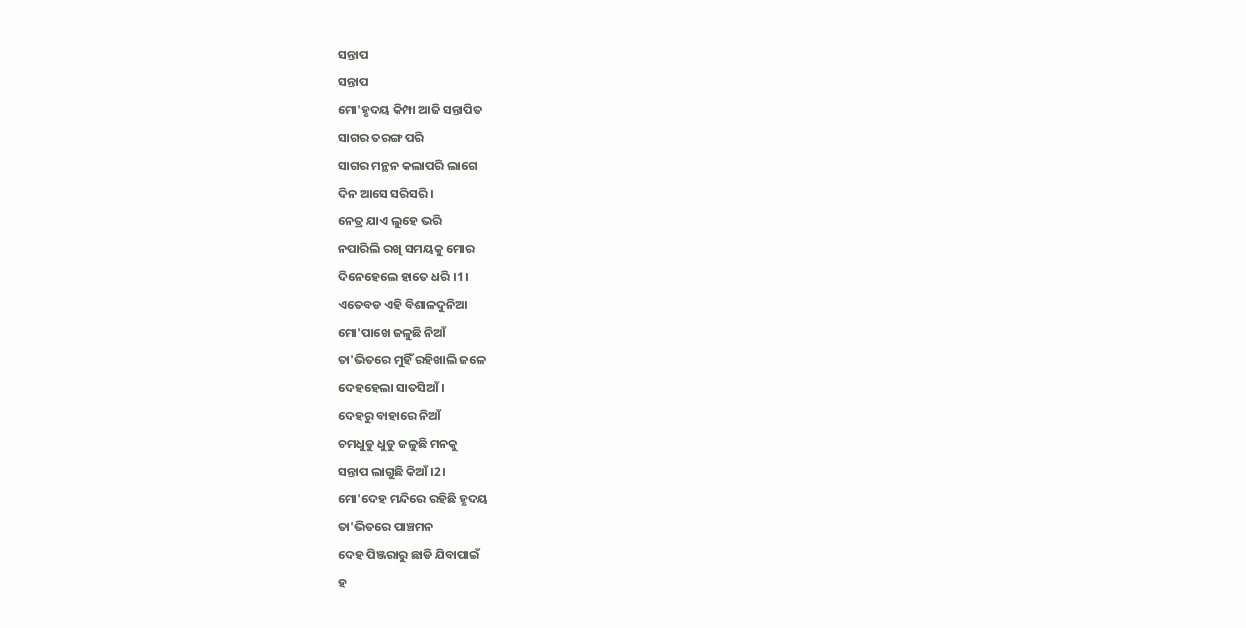ସନ୍ତାପ
ସନ୍ତାପ
ମୋ'ହୃଦୟ କିମ୍ପା ଆଜି ସନ୍ତାପିତ
ସାଗର ତରଙ୍ଗ ପରି
ସାଗର ମନ୍ଥନ କଲାପରି ଲାଗେ
ଦିନ ଆସେ ସରିସରି ।
ନେତ୍ର ଯାଏ ଲୁହେ ଭରି
ନପାରିଲି ରଖି ସମୟକୁ ମୋର
ଦିନେହେଲେ ହାତେ ଧରି ।1।
ଏତେବଡ ଏହି ବିଶାଳଦୁନିଆ
ମୋ'ପାଖେ ଜଳୁଛି ନିଆଁ
ତା'ଭିତରେ ମୁହିଁ ରହିଖାଲି ଜଳେ
ଦେହହେଲା ସାତସିଆଁ ।
ଦେହରୁ ବାହାରେ ନିଆଁ
ଚମଧୁଡୁ ଧୁଡୁ ଜଳୁଛି ମନକୁ
ସନ୍ତାପ ଲାଗୁଛି କିଆଁ ।2।
ମୋ'ଦେହ ମନ୍ଦିରେ ରହିଛି ହୃଦୟ
ତା'ଭିତରେ ପାଞ୍ଚମନ
ଦେହ ପିଞ୍ଜରାରୁ ଛାଡି ଯିବାପାଇଁ
ହ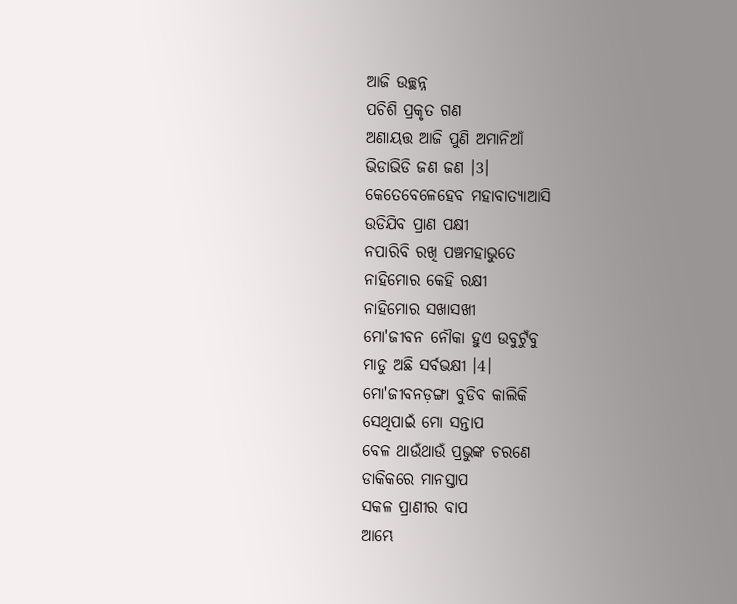ଆଜି ଉଚ୍ଛନ୍ନ
ପଚିଶି ପ୍ରକୃତ ଗଣ
ଅଣାୟତ୍ତ ଆଜି ପୁଣି ଅମାନିଆଁ
ଭିଡାଭିଡି ଜଣ ଜଣ ।3।
କେତେବେଳେହେବ ମହାବାତ୍ୟାଆସି
ଉଡିଯିବ ପ୍ରାଣ ପକ୍ଷୀ
ନପାରିବି ରଖି ପଞ୍ଚମହାଭୁତେ
ନାହିମୋର କେହି ରକ୍ଷୀ
ନାହିମୋର ସଖାସଖୀ
ମୋ'ଜୀବନ ନୌକା ହୁଏ ଉବୁଟୁଁବୁ
ମାଡୁ ଅଛି ସର୍ବଭକ୍ଷୀ ।4।
ମୋ'ଜୀବନଡ଼ଙ୍ଗା ବୁଡିବ କାଲିକି
ସେଥିପାଇଁ ମୋ ସନ୍ତାପ
ବେଳ ଥାଉଁଥାଉଁ ପ୍ରଭୁଙ୍କ ଚରଣେ
ଡାକିକରେ ମାନସ୍ତାପ
ସକଳ ପ୍ରାଣୀର ବାପ
ଆମ୍ଭେ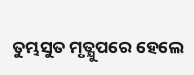ତୁମ୍ଭସୁତ ମୃତ୍ଯୁପରେ ହେଲେ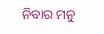ନିବାର ମନୁ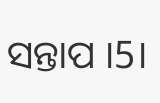ସନ୍ତାପ ।5।